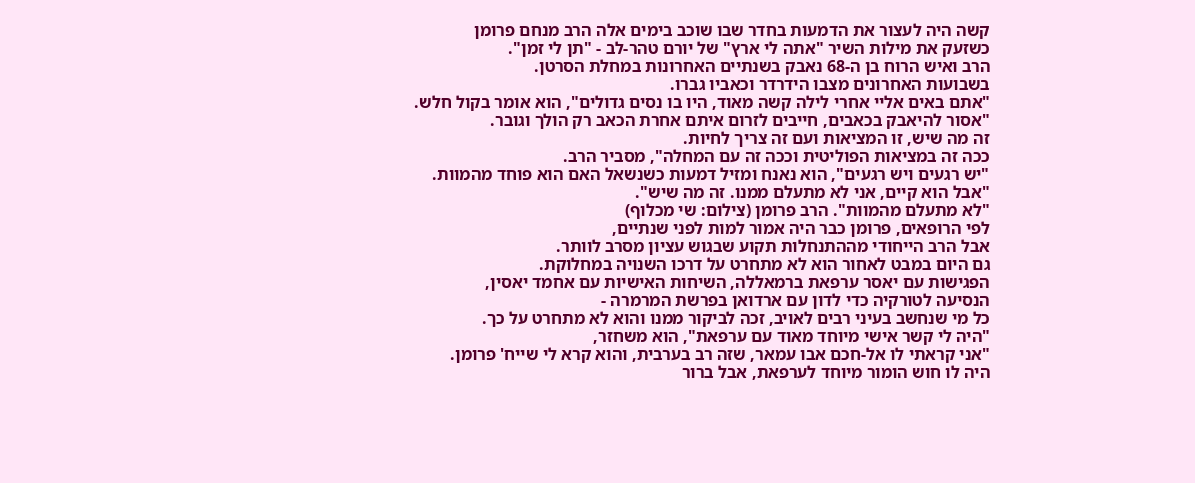קשה היה לעצור את הדמעות בחדר שבו שוכב בימים אלה הרב מנחם פרומן
כשזעק את מילות השיר "אתה לי ארץ" של יורם טהר-לב - "תן לי זמן".
הרב ואיש הרוח בן ה-68 נאבק בשנתיים האחרונות במחלת הסרטן.
בשבועות האחרונים מצבו הידרדר וכאביו גברו.
"אתם באים אליי אחרי לילה קשה מאוד, היו בו נסים גדולים", הוא אומר בקול חלש.
"אסור להיאבק בכאבים, חייבים לזרום איתם אחרת הכאב רק הולך וגובר.
זה מה שיש, זו המציאות ועם זה צריך לחיות.
ככה זה במציאות הפוליטית וככה זה עם המחלה", מסביר הרב.
"יש רגעים ויש רגעים", הוא נאנח ומזיל דמעות כשנשאל האם הוא פוחד מהמוות.
"אבל הוא קיים, אני לא מתעלם ממנו. זה מה שיש".
"לא מתעלם מהמוות". הרב פרומן (צילום: שי מכלוף)
לפי הרופאים, פרומן כבר היה אמור למות לפני שנתיים,
אבל הרב הייחודי מההתנחלות תקוע שבגוש עציון מסרב לוותר.
גם היום במבט לאחור הוא לא מתחרט על דרכו השנויה במחלוקת.
הפגישות עם יאסר ערפאת ברמאללה, השיחות האישיות עם אחמד יאסין,
הנסיעה לטורקיה כדי לדון עם ארדואן בפרשת המרמרה -
כל מי שנחשב בעיני רבים לאויב, זכה לביקור ממנו והוא לא מתחרט על כך.
"היה לי קשר אישי מיוחד מאוד עם ערפאת", הוא משחזר,
"אני קראתי לו אל-חכם אבו עמאר, שזה רב בערבית, והוא קרא לי שייח' פרומן.
היה לו חוש הומור מיוחד לערפאת, אבל ברור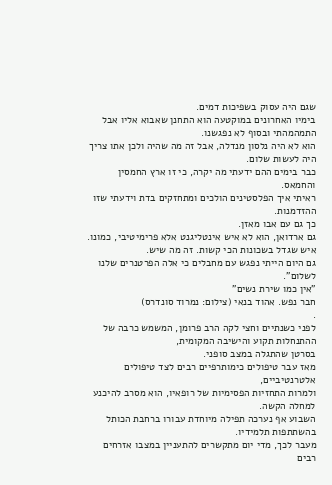שגם היה עסוק בשפיכות דמים.
בימיו האחרונים במוקטעה הוא התחנן שאבוא אליו אבל התמהמהתי ובסוף לא נפגשנו.
הוא לא היה נלסון מנדלה, אבל זה מה שהיה ולכן אתו צריך היה לעשות שלום.
כבר בימים ההם ידעתי מה יקרה, כי זו ארץ החמסין והחמאס.
ראיתי איך הפלסטינים הולכים ומתחזקים בדת וידעתי שזו ההזדמנות.
כך גם עם אבו מאזן.
גם ארדואן, הוא לא איש אינטליגנט אלא פרימיטיבי, כמונו.
איש שגדל בשכונות הכי קשות. זה מה שיש.
גם היום הייתי נפגש עם מחבלים כי אלה הפרטנרים שלנו לשלום".
"אין כמו שירת נשים"
חבר נפש. אהוד בנאי (צילום: נמרוד סונדרס)
.
לפני כשנתיים וחצי לקה הרב פרומן, המשמש כרבה של ההתנחלות תקוע והישיבה המקומית,
בסרטן שהתגלה במצב סופני.
מאז עבר טיפולים כימותרפיים רבים לצד טיפולים אלטרנטיביים,
ולמרות התחזיות הפסימיות של רופאיו, הוא מסרב להיכנע למחלה הקשה.
השבוע אף נערכה תפילה מיוחדת עבורו ברחבת הכותל בהשתתפות תלמידיו.
מעבר לכך, מדי יום מתקשרים להתעניין במצבו אזרחים רבים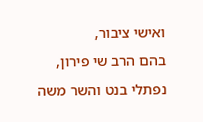ואישי ציבור,
בהם הרב שי פירון, נפתלי בנט והשר משה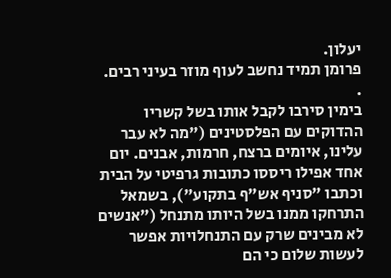יעלון.
פרומן תמיד נחשב לעוף מוזר בעיני רבים.
.
בימין סירבו לקבל אותו בשל קשריו ההדוקים עם הפלסטינים ("מה לא עבר עלינו, איומים ברצח, חרמות, אבנים. יום אחד אפילו ריססו כתובות גרפיטי על הבית וכתבו "סניף אש"ף בתקוע"), בשמאל התרחקו ממנו בשל היותו מתנחל ("אנשים לא מבינים שרק עם התנחלויות אפשר לעשות שלום כי הם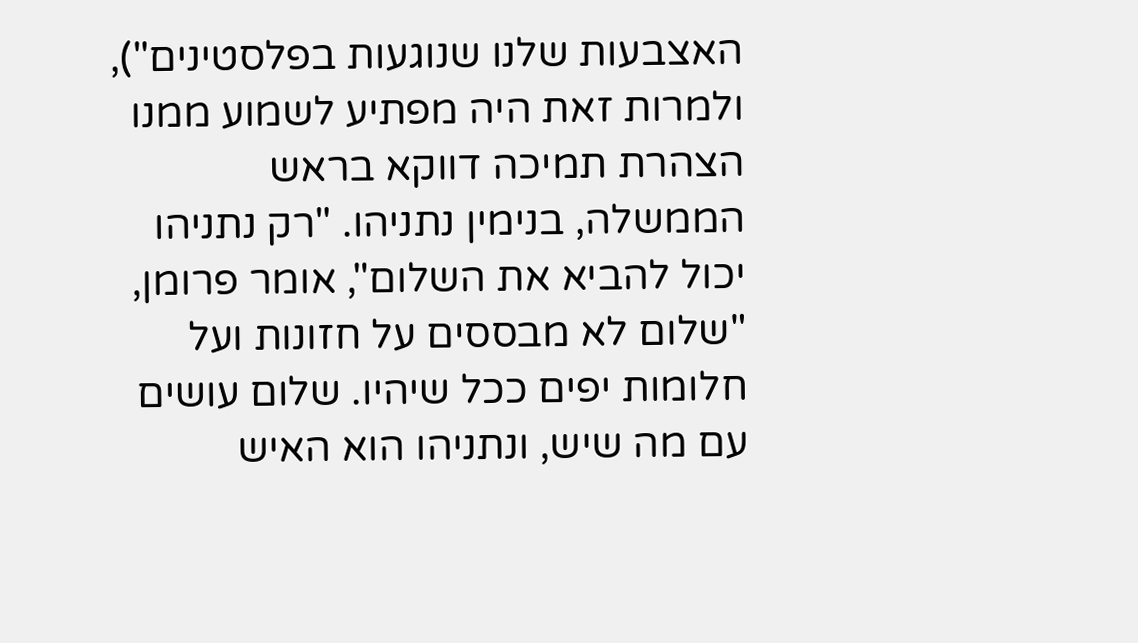האצבעות שלנו שנוגעות בפלסטינים"), ולמרות זאת היה מפתיע לשמוע ממנו הצהרת תמיכה דווקא בראש הממשלה, בנימין נתניהו. "רק נתניהו יכול להביא את השלום", אומר פרומן, "שלום לא מבססים על חזונות ועל חלומות יפים ככל שיהיו. שלום עושים עם מה שיש, ונתניהו הוא האיש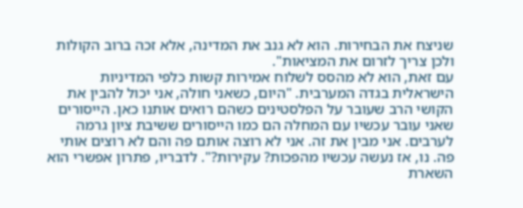שניצח את הבחירות. הוא לא גנב את המדינה, אלא זכה ברוב הקולות ולכן צריך לזרום את המציאות".
עם זאת, הוא לא מהסס לשלוח אמירות קשות כלפי המדיניות הישראלית בגדה המערבית. "היום, כשאני חולה, אני יכול להבין את הקושי הרב שעובר על הפלסטינים כשהם רואים אותנו כאן. הייסורים שאני עובר עכשיו עם המחלה הם כמו הייסורים ששיבת ציון גרמה לערבים. אני מבין את זה. אני לא רוצה אותם פה והם לא רוצים אותי פה. נו, אז נעשה עכשיו מהפכות? עקירות?". לדבריו, פתרון אפשרי הוא השארת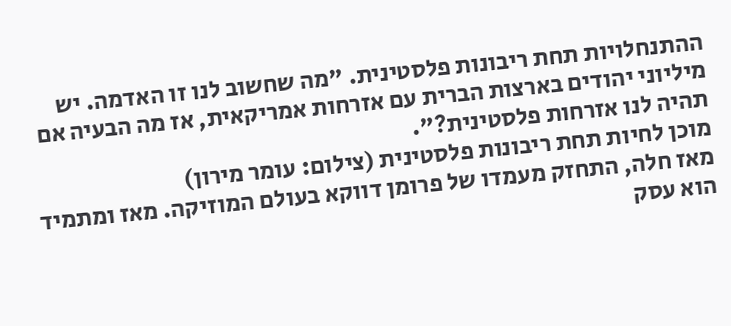ההתנחלויות תחת ריבונות פלסטינית. "מה שחשוב לנו זו האדמה. יש מיליוני יהודים בארצות הברית עם אזרחות אמריקאית, אז מה הבעיה אם תהיה לנו אזרחות פלסטינית?".
מוכן לחיות תחת ריבונות פלסטינית (צילום: עומר מירון)
מאז חלה, התחזק מעמדו של פרומן דווקא בעולם המוזיקה. מאז ומתמיד הוא עסק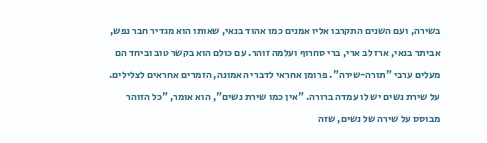בשירה, ועם השנים התקרבו אליו אמנים כמו אהוד בנאי, שאותו הוא מגדיר חבר נפש, אביתר בנאי, ארז לב ארי, ברי סחרוף ועלמה זוהר. עם כולם הוא בקשר טוב וביחד הם מעלים ערבי "תורה-שירה". פרומן אחראי לדברי האמונה, הזמרים אחראים לצלילים. על שירת נשים יש לו עמדה ברורה. "אין כמו שירת נשים", הוא אומר, "כל הזוהר מבוסס על שירה של נשים, שזה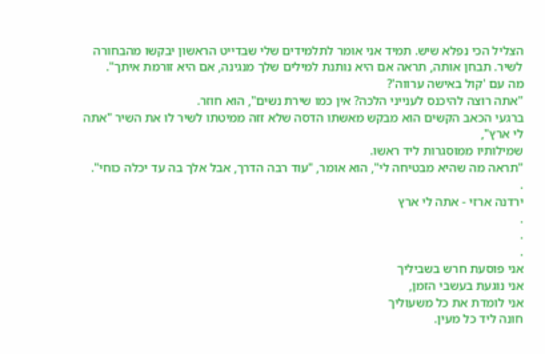הצליל הכי נפלא שיש. תמיד אני אומר לתלמידים שלי שבדייט הראשון יבקשו מהבחורה לשיר. תבחן אותה, תראה אם היא נותנת למילים שלך מנגינה, אם היא זורמת איתך".
מה עם 'קול באישה ערווה'?
"אתה רוצה להיכנס לענייני הלכה? אין כמו שירת נשים", הוא חוזר.
ברגעי הכאב הקשים הוא מבקש מאשתו הדסה שלא זזה ממיטתו לשיר לו את השיר "אתה לי ארץ",
שמילותיו ממוסגרות ליד ראשו.
"תראה מה שהיא מבטיחה לי", הוא אומר, "עוד רבה הדרך, אבל אלך בה עד יכלה כוחי".
.
ירדנה ארזי - אתה לי ארץ
.
.
.
אני פוסעת חרש בשביליך
אני נוגעת בעשבי הזמן,
אני לומדת את כל משעוליך
חונה ליד כל מעין.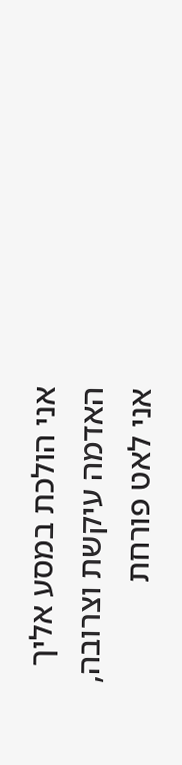אני הולכת במסע אליך
האדמה עיקשת וצרובה,
אני לאט פורחת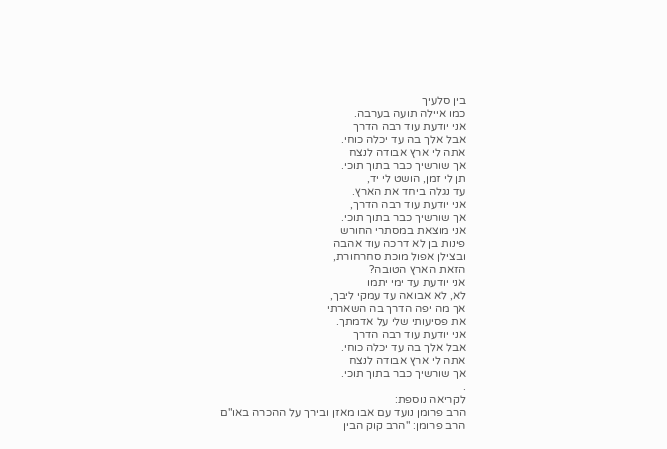בין סלעיך
כמו איילה תועה בערבה.
אני יודעת עוד רבה הדרך
אבל אלך בה עד יכלה כוחי.
אתה לי ארץ אבודה לנצח
אך שורשיך כבר בתוך תוכי.
תן לי זמן, הושט לי יד,
עד נגלה ביחד את הארץ.
אני יודעת עוד רבה הדרך,
אך שורשיך כבר בתוך תוכי.
אני מוצאת במסתרי החורש
פינות בן לא דרכה עוד אהבה
ובצילן אפול מוכת סחרחורת,
הזאת הארץ הטובה?
אני יודעת עד ימי יתמו
לא, לא אבואה עד עמקי ליבך,
אך מה יפה הדרך בה השארתי
את פסיעותי שלי על אדמתך.
אני יודעת עוד רבה הדרך
אבל אלך בה עד יכלה כוחי.
אתה לי ארץ אבודה לנצח
אך שורשיך כבר בתוך תוכי.
.
לקריאה נוספת:
הרב פרומן נועד עם אבו מאזן ובירך על ההכרה באו"ם
הרב פרומן: "הרב קוק הבין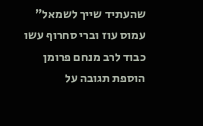שהעתיד שייך לשמאל"
עמוס עוז וברי סחרוף עשו כבוד לרב מנחם פרומן
הוספת תגובה על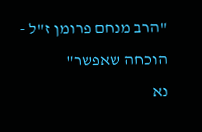"הרב מנחם פרומן ז"ל - הוכחה שאפשר"
נא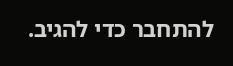להתחבר כדי להגיב.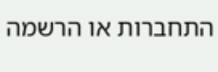התחברות או הרשמה